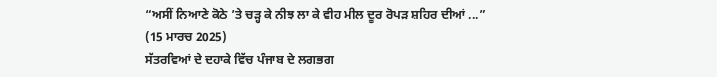“ਅਸੀਂ ਨਿਆਣੇ ਕੋਠੇ ’ਤੇ ਚੜ੍ਹ ਕੇ ਨੀਝ ਲਾ ਕੇ ਵੀਹ ਮੀਲ ਦੂਰ ਰੋਪੜ ਸ਼ਹਿਰ ਦੀਆਂ ...”
(15 ਮਾਰਚ 2025)
ਸੱਤਰਵਿਆਂ ਦੇ ਦਹਾਕੇ ਵਿੱਚ ਪੰਜਾਬ ਦੇ ਲਗਭਗ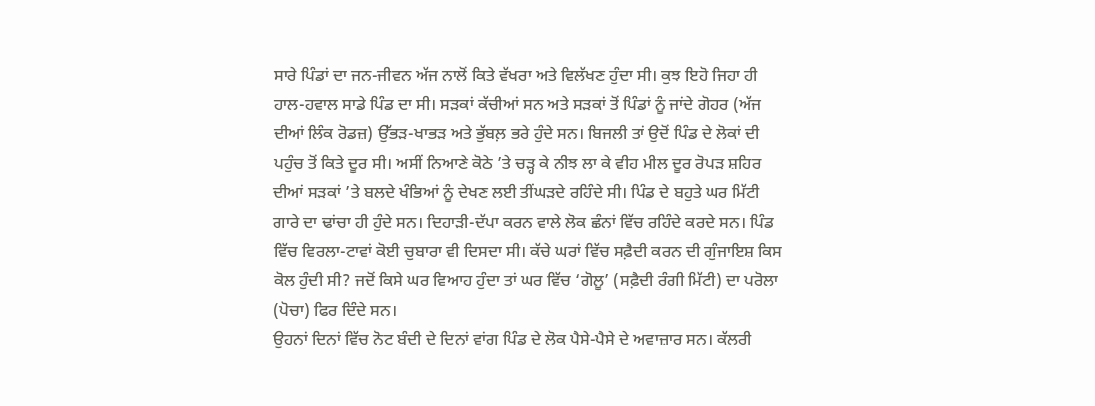ਸਾਰੇ ਪਿੰਡਾਂ ਦਾ ਜਨ-ਜੀਵਨ ਅੱਜ ਨਾਲੋਂ ਕਿਤੇ ਵੱਖਰਾ ਅਤੇ ਵਿਲੱਖਣ ਹੁੰਦਾ ਸੀ। ਕੁਝ ਇਹੋ ਜਿਹਾ ਹੀ ਹਾਲ-ਹਵਾਲ ਸਾਡੇ ਪਿੰਡ ਦਾ ਸੀ। ਸੜਕਾਂ ਕੱਚੀਆਂ ਸਨ ਅਤੇ ਸੜਕਾਂ ਤੋਂ ਪਿੰਡਾਂ ਨੂੰ ਜਾਂਦੇ ਗੋਹਰ (ਅੱਜ ਦੀਆਂ ਲਿੰਕ ਰੋਡਜ਼) ਉੱਭੜ-ਖਾਭੜ ਅਤੇ ਭੁੱਬਲ਼ ਭਰੇ ਹੁੰਦੇ ਸਨ। ਬਿਜਲੀ ਤਾਂ ਉਦੋਂ ਪਿੰਡ ਦੇ ਲੋਕਾਂ ਦੀ ਪਹੁੰਚ ਤੋਂ ਕਿਤੇ ਦੂਰ ਸੀ। ਅਸੀਂ ਨਿਆਣੇ ਕੋਠੇ ’ਤੇ ਚੜ੍ਹ ਕੇ ਨੀਝ ਲਾ ਕੇ ਵੀਹ ਮੀਲ ਦੂਰ ਰੋਪੜ ਸ਼ਹਿਰ ਦੀਆਂ ਸੜਕਾਂ ’ਤੇ ਬਲਦੇ ਖੰਭਿਆਂ ਨੂੰ ਦੇਖਣ ਲਈ ਤੀਂਘੜਦੇ ਰਹਿੰਦੇ ਸੀ। ਪਿੰਡ ਦੇ ਬਹੁਤੇ ਘਰ ਮਿੱਟੀ ਗਾਰੇ ਦਾ ਢਾਂਚਾ ਹੀ ਹੁੰਦੇ ਸਨ। ਦਿਹਾੜੀ-ਦੱਪਾ ਕਰਨ ਵਾਲੇ ਲੋਕ ਛੰਨਾਂ ਵਿੱਚ ਰਹਿੰਦੇ ਕਰਦੇ ਸਨ। ਪਿੰਡ ਵਿੱਚ ਵਿਰਲਾ-ਟਾਵਾਂ ਕੋਈ ਚੁਬਾਰਾ ਵੀ ਦਿਸਦਾ ਸੀ। ਕੱਚੇ ਘਰਾਂ ਵਿੱਚ ਸਫ਼ੈਦੀ ਕਰਨ ਦੀ ਗੁੰਜਾਇਸ਼ ਕਿਸ ਕੋਲ ਹੁੰਦੀ ਸੀ? ਜਦੋਂ ਕਿਸੇ ਘਰ ਵਿਆਹ ਹੁੰਦਾ ਤਾਂ ਘਰ ਵਿੱਚ ‘ਗੋਲੂ’ (ਸਫ਼ੈਦੀ ਰੰਗੀ ਮਿੱਟੀ) ਦਾ ਪਰੋਲਾ (ਪੋਚਾ) ਫਿਰ ਦਿੰਦੇ ਸਨ।
ਉਹਨਾਂ ਦਿਨਾਂ ਵਿੱਚ ਨੋਟ ਬੰਦੀ ਦੇ ਦਿਨਾਂ ਵਾਂਗ ਪਿੰਡ ਦੇ ਲੋਕ ਪੈਸੇ-ਪੈਸੇ ਦੇ ਅਵਾਜ਼ਾਰ ਸਨ। ਕੱਲਰੀ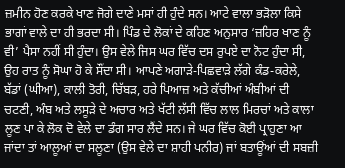ਜ਼ਮੀਨ ਹੋਣ ਕਰਕੇ ਖਾਣ ਜੋਗੇ ਦਾਣੇ ਮਸਾਂ ਹੀ ਹੁੰਦੇ ਸਨ। ਆਟੇ ਵਾਲਾ ਭੜੋਲਾ ਕਿਸੇ ਭਾਗਾਂ ਵਾਲੇ ਦਾ ਹੀ ਭਰਦਾ ਸੀ। ਪਿੰਡ ਦੇ ਲੋਕਾਂ ਦੇ ਕਹਿਣ ਅਨੁਸਾਰ ‘ਜ਼ਹਿਰ ਖਾਣ ਨੂੰ ਵੀ’ ਪੈਸਾ ਨਹੀਂ ਸੀ ਹੁੰਦਾ। ਉਸ ਵੇਲੇ ਜਿਸ ਘਰ ਵਿੱਚ ਦਸ ਰੁਪਏ ਦਾ ਨੋਟ ਹੁੰਦਾ ਸੀ, ਉਹ ਰਾਤ ਨੂੰ ਸੋਘਾ ਹੋ ਕੇ ਸੌਂਦਾ ਸੀ। ਆਪਣੇ ਅਗਾੜੇ-ਪਿਛਵਾੜੇ ਲੱਗੇ ਕੰਡ-ਕਰੇਲੇ, ਬੱਡਾਂ (ਘੀਆ), ਕਾਲੀ ਤੋਰੀ, ਚਿੱਬੜ, ਹਰੇ ਪਿਆਜ਼ ਅਤੇ ਕੱਚੀਆਂ ਅੰਬੀਆਂ ਦੀ ਚਟਣੀ, ਅੰਬ ਅਤੇ ਲਸੂੜੇ ਦੇ ਅਚਾਰ ਅਤੇ ਖੱਟੀ ਲੱਸੀ ਵਿੱਚ ਲਾਲ ਮਿਰਚਾਂ ਅਤੇ ਕਾਲਾ ਲੂਣ ਪਾ ਕੇ ਲੋਕ ਦੋ ਵੇਲੇ ਦਾ ਡੰਗ ਸਾਰ ਲੈਂਦੇ ਸਨ। ਜੇ ਘਰ ਵਿੱਚ ਕੋਈ ਪ੍ਰਾਹੁਣਾ ਆ ਜਾਂਦਾ ਤਾਂ ਆਲੂਆਂ ਦਾ ਸਲੂਣਾ (ਉਸ ਵੇਲੇ ਦਾ ਸ਼ਾਹੀ ਪਨੀਰ) ਜਾਂ ਬਤਾਊਂਆਂ ਦੀ ਸਬਜ਼ੀ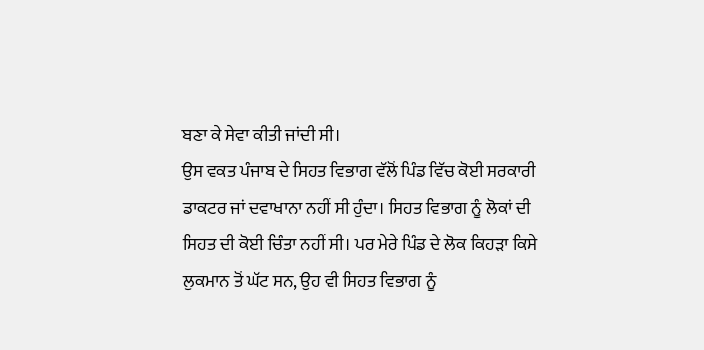ਬਣਾ ਕੇ ਸੇਵਾ ਕੀਤੀ ਜਾਂਦੀ ਸੀ।
ਉਸ ਵਕਤ ਪੰਜਾਬ ਦੇ ਸਿਹਤ ਵਿਭਾਗ ਵੱਲੋਂ ਪਿੰਡ ਵਿੱਚ ਕੋਈ ਸਰਕਾਰੀ ਡਾਕਟਰ ਜਾਂ ਦਵਾਖਾਨਾ ਨਹੀਂ ਸੀ ਹੁੰਦਾ। ਸਿਹਤ ਵਿਭਾਗ ਨੂੰ ਲੋਕਾਂ ਦੀ ਸਿਹਤ ਦੀ ਕੋਈ ਚਿੰਤਾ ਨਹੀਂ ਸੀ। ਪਰ ਮੇਰੇ ਪਿੰਡ ਦੇ ਲੋਕ ਕਿਹੜਾ ਕਿਸੇ ਲੁਕਮਾਨ ਤੋਂ ਘੱਟ ਸਨ, ਉਹ ਵੀ ਸਿਹਤ ਵਿਭਾਗ ਨੂੰ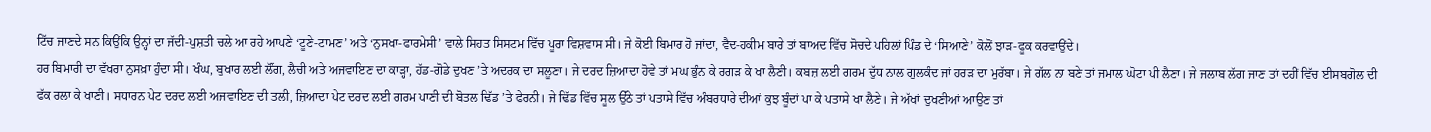ਟਿੱਚ ਜਾਣਦੇ ਸਨ ਕਿਉਂਕਿ ਉਨ੍ਹਾਂ ਦਾ ਜੱਦੀ-ਪੁਸ਼ਤੀ ਚਲੇ ਆ ਰਹੇ ਆਪਣੇ ‘ਟੂਣੇ-ਟਾਮਣ’ ਅਤੇ ‘ਨੁਸਖਾ-ਫਾਰਮੇਸੀ’ ਵਾਲੇ ਸਿਹਤ ਸਿਸਟਮ ਵਿੱਚ ਪੂਰਾ ਵਿਸ਼ਵਾਸ ਸੀ। ਜੇ ਕੋਈ ਬਿਮਾਰ ਹੋ ਜਾਂਦਾ, ਵੈਦ-ਹਕੀਮ ਬਾਰੇ ਤਾਂ ਬਾਅਦ ਵਿੱਚ ਸੋਚਦੇ ਪਹਿਲਾਂ ਪਿੰਡ ਦੇ ‘ਸਿਆਣੇ’ ਕੋਲੋਂ ਝਾੜ-ਫੂਕ ਕਰਵਾਉਂਦੇ।
ਹਰ ਬਿਮਾਰੀ ਦਾ ਵੱਖਰਾ ਨੁਸਖ਼ਾ ਹੁੰਦਾ ਸੀ। ਖੰਘ, ਬੁਖਾਰ ਲਈ ਲੌਂਗ, ਲੈਚੀ ਅਤੇ ਅਜਵਾਇਣ ਦਾ ਕਾੜ੍ਹਾ, ਹੱਡ-ਗੋਡੇ ਦੁਖਣ ’ਤੇ ਅਦਰਕ ਦਾ ਸਲੂਣਾ। ਜੇ ਦਰਦ ਜ਼ਿਆਦਾ ਹੋਵੇ ਤਾਂ ਮਘ ਭੁੰਨ ਕੇ ਰਗੜ ਕੇ ਖਾ ਲੈਣੀ। ਕਬਜ਼ ਲਈ ਗਰਮ ਦੁੱਧ ਨਾਲ ਗੁਲਕੰਦ ਜਾਂ ਹਰੜ ਦਾ ਮੁਰੱਬਾ। ਜੇ ਗੱਲ ਨਾ ਬਣੇ ਤਾਂ ਜਮਾਲ ਘੋਟਾ ਪੀ ਲੈਣਾ। ਜੇ ਜਲਾਬ ਲੱਗ ਜਾਣ ਤਾਂ ਦਹੀਂ ਵਿੱਚ ਈਸਬਗੋਲ ਦੀ ਫੱਕ ਰਲਾ ਕੇ ਖਾਣੀ। ਸਧਾਰਨ ਪੇਟ ਦਰਦ ਲਈ ਅਜਵਾਇਣ ਦੀ ਤਲੀ, ਜ਼ਿਆਦਾ ਪੇਟ ਦਰਦ ਲਈ ਗਰਮ ਪਾਣੀ ਦੀ ਬੋਤਲ ਢਿੱਡ ’ਤੇ ਫੇਰਨੀ। ਜੇ ਢਿੱਡ ਵਿੱਚ ਸੂਲ ਉੱਠੇ ਤਾਂ ਪਤਾਸੇ ਵਿੱਚ ਅੰਬਰਧਾਰੇ ਦੀਆਂ ਕੁਝ ਬੂੰਦਾਂ ਪਾ ਕੇ ਪਤਾਸੇ ਖਾ ਲੈਣੇ। ਜੇ ਅੱਖਾਂ ਦੁਖਣੀਆਂ ਆਉਣ ਤਾਂ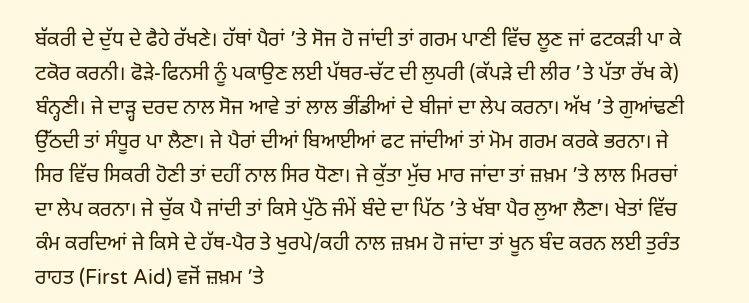ਬੱਕਰੀ ਦੇ ਦੁੱਧ ਦੇ ਫੈਹੇ ਰੱਖਣੇ। ਹੱਥਾਂ ਪੈਰਾਂ ’ਤੇ ਸੋਜ ਹੋ ਜਾਂਦੀ ਤਾਂ ਗਰਮ ਪਾਣੀ ਵਿੱਚ ਲੂਣ ਜਾਂ ਫਟਕੜੀ ਪਾ ਕੇ ਟਕੋਰ ਕਰਨੀ। ਫੋੜੇ-ਫਿਨਸੀ ਨੂੰ ਪਕਾਉਣ ਲਈ ਪੱਥਰ-ਚੱਟ ਦੀ ਲੁਪਰੀ (ਕੱਪੜੇ ਦੀ ਲੀਰ ’ਤੇ ਪੱਤਾ ਰੱਖ ਕੇ) ਬੰਨ੍ਹਣੀ। ਜੇ ਦਾੜ੍ਹ ਦਰਦ ਨਾਲ ਸੋਜ ਆਵੇ ਤਾਂ ਲਾਲ ਭੀਂਡੀਆਂ ਦੇ ਬੀਜਾਂ ਦਾ ਲੇਪ ਕਰਨਾ। ਅੱਖ ’ਤੇ ਗੁਆਂਢਣੀ ਉੱਠਦੀ ਤਾਂ ਸੰਧੂਰ ਪਾ ਲੈਣਾ। ਜੇ ਪੈਰਾਂ ਦੀਆਂ ਬਿਆਈਆਂ ਫਟ ਜਾਂਦੀਆਂ ਤਾਂ ਮੋਮ ਗਰਮ ਕਰਕੇ ਭਰਨਾ। ਜੇ ਸਿਰ ਵਿੱਚ ਸਿਕਰੀ ਹੋਣੀ ਤਾਂ ਦਹੀਂ ਨਾਲ ਸਿਰ ਧੋਣਾ। ਜੇ ਕੁੱਤਾ ਮੁੱਚ ਮਾਰ ਜਾਂਦਾ ਤਾਂ ਜ਼ਖ਼ਮ ’ਤੇ ਲਾਲ ਮਿਰਚਾਂ ਦਾ ਲੇਪ ਕਰਨਾ। ਜੇ ਚੁੱਕ ਪੈ ਜਾਂਦੀ ਤਾਂ ਕਿਸੇ ਪੁੱਠੇ ਜੰਮੇਂ ਬੰਦੇ ਦਾ ਪਿੱਠ ’ਤੇ ਖੱਬਾ ਪੈਰ ਲੁਆ ਲੈਣਾ। ਖੇਤਾਂ ਵਿੱਚ ਕੰਮ ਕਰਦਿਆਂ ਜੇ ਕਿਸੇ ਦੇ ਹੱਥ-ਪੈਰ ਤੇ ਖੁਰਪੇ/ਕਹੀ ਨਾਲ ਜ਼ਖ਼ਮ ਹੋ ਜਾਂਦਾ ਤਾਂ ਖੂਨ ਬੰਦ ਕਰਨ ਲਈ ਤੁਰੰਤ ਰਾਹਤ (First Aid) ਵਜੋਂ ਜ਼ਖ਼ਮ ’ਤੇ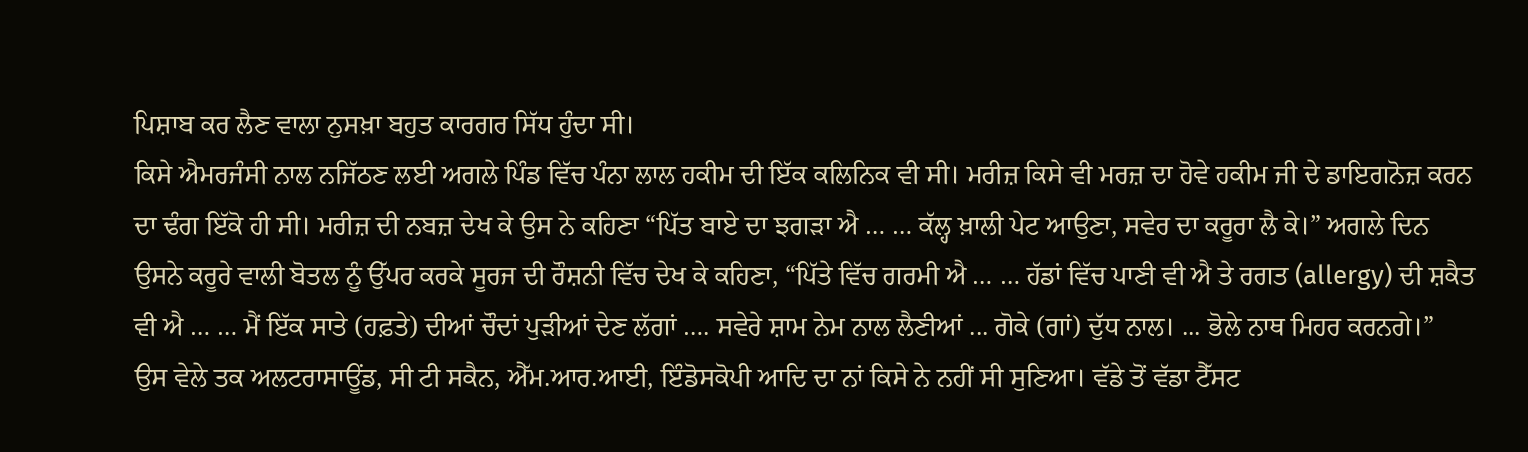ਪਿਸ਼ਾਬ ਕਰ ਲੈਣ ਵਾਲਾ ਨੁਸਖ਼ਾ ਬਹੁਤ ਕਾਰਗਰ ਸਿੱਧ ਹੁੰਦਾ ਸੀ।
ਕਿਸੇ ਐਮਰਜੰਸੀ ਨਾਲ ਨਜਿੱਠਣ ਲਈ ਅਗਲੇ ਪਿੰਡ ਵਿੱਚ ਪੰਨਾ ਲਾਲ ਹਕੀਮ ਦੀ ਇੱਕ ਕਲਿਨਿਕ ਵੀ ਸੀ। ਮਰੀਜ਼ ਕਿਸੇ ਵੀ ਮਰਜ਼ ਦਾ ਹੋਵੇ ਹਕੀਮ ਜੀ ਦੇ ਡਾਇਗਨੋਜ਼ ਕਰਨ ਦਾ ਢੰਗ ਇੱਕੋ ਹੀ ਸੀ। ਮਰੀਜ਼ ਦੀ ਨਬਜ਼ ਦੇਖ ਕੇ ਉਸ ਨੇ ਕਹਿਣਾ “ਪਿੱਤ ਬਾਏ ਦਾ ਝਗੜਾ ਐ … … ਕੱਲ੍ਹ ਖ਼ਾਲੀ ਪੇਟ ਆਉਣਾ, ਸਵੇਰ ਦਾ ਕਰੂਰਾ ਲੈ ਕੇ।” ਅਗਲੇ ਦਿਨ ਉਸਨੇ ਕਰੂਰੇ ਵਾਲੀ ਬੋਤਲ ਨੂੰ ਉੱਪਰ ਕਰਕੇ ਸੂਰਜ ਦੀ ਰੌਸ਼ਨੀ ਵਿੱਚ ਦੇਖ ਕੇ ਕਹਿਣਾ, “ਪਿੱਤੇ ਵਿੱਚ ਗਰਮੀ ਐ … … ਹੱਡਾਂ ਵਿੱਚ ਪਾਣੀ ਵੀ ਐ ਤੇ ਰਗਤ (allergy) ਦੀ ਸ਼ਕੈਤ ਵੀ ਐ … … ਮੈਂ ਇੱਕ ਸਾਤੇ (ਹਫ਼ਤੇ) ਦੀਆਂ ਚੌਦਾਂ ਪੁੜੀਆਂ ਦੇਣ ਲੱਗਾਂ …. ਸਵੇਰੇ ਸ਼ਾਮ ਨੇਮ ਨਾਲ ਲੈਣੀਆਂ ... ਗੋਕੇ (ਗਾਂ) ਦੁੱਧ ਨਾਲ। ... ਭੋਲੇ ਨਾਥ ਮਿਹਰ ਕਰਨਗੇ।”
ਉਸ ਵੇਲੇ ਤਕ ਅਲਟਰਾਸਾਊਂਡ, ਸੀ ਟੀ ਸਕੈਨ, ਐੱਮ.ਆਰ.ਆਈ, ਇੰਡੋਸਕੋਪੀ ਆਦਿ ਦਾ ਨਾਂ ਕਿਸੇ ਨੇ ਨਹੀਂ ਸੀ ਸੁਣਿਆ। ਵੱਡੇ ਤੋਂ ਵੱਡਾ ਟੈੱਸਟ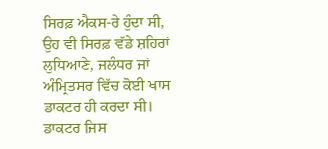ਸਿਰਫ਼ ਐਕਸ-ਰੇ ਹੁੰਦਾ ਸੀ, ਉਹ ਵੀ ਸਿਰਫ਼ ਵੱਡੇ ਸ਼ਹਿਰਾਂ ਲੁਧਿਆਣੇ, ਜਲੰਧਰ ਜਾਂ ਅੰਮ੍ਰਿਤਸਰ ਵਿੱਚ ਕੋਈ ਖਾਸ ਡਾਕਟਰ ਹੀ ਕਰਦਾ ਸੀ। ਡਾਕਟਰ ਜਿਸ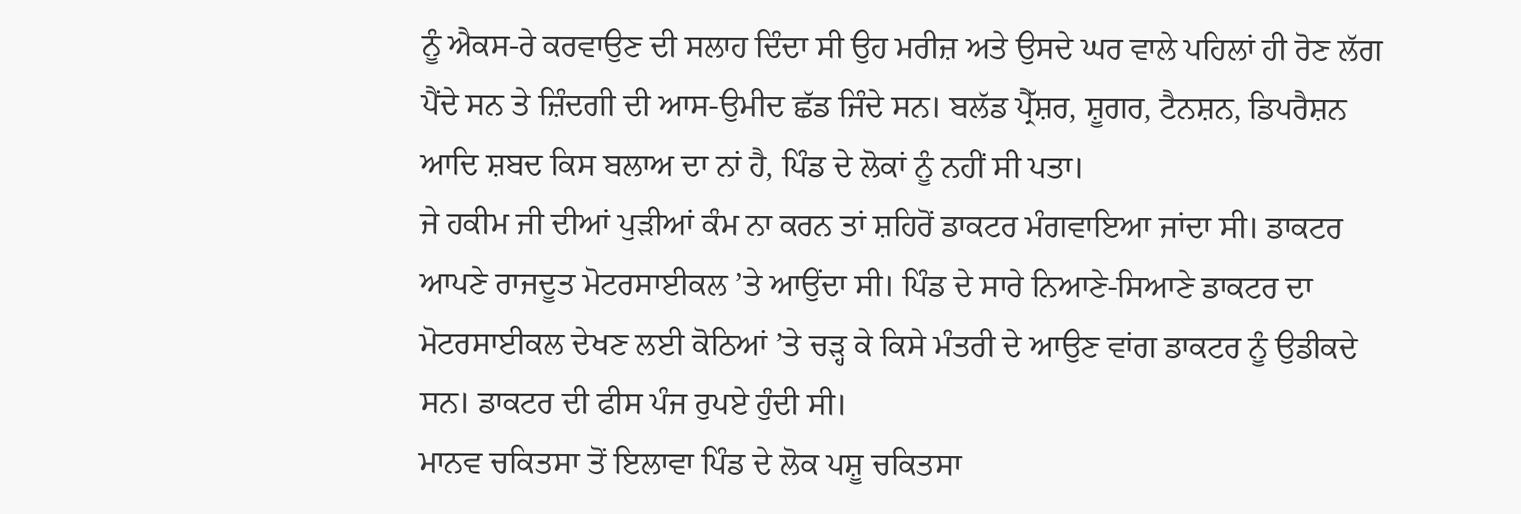ਨੂੰ ਐਕਸ-ਰੇ ਕਰਵਾਉਣ ਦੀ ਸਲਾਹ ਦਿੰਦਾ ਸੀ ਉਹ ਮਰੀਜ਼ ਅਤੇ ਉਸਦੇ ਘਰ ਵਾਲੇ ਪਹਿਲਾਂ ਹੀ ਰੋਣ ਲੱਗ ਪੈਂਦੇ ਸਨ ਤੇ ਜ਼ਿੰਦਗੀ ਦੀ ਆਸ-ਉਮੀਦ ਛੱਡ ਜਿੰਦੇ ਸਨ। ਬਲੱਡ ਪ੍ਰੈੱਸ਼ਰ, ਸ਼ੂਗਰ, ਟੈਨਸ਼ਨ, ਡਿਪਰੈਸ਼ਨ ਆਦਿ ਸ਼ਬਦ ਕਿਸ ਬਲਾਅ ਦਾ ਨਾਂ ਹੈ, ਪਿੰਡ ਦੇ ਲੋਕਾਂ ਨੂੰ ਨਹੀਂ ਸੀ ਪਤਾ।
ਜੇ ਹਕੀਮ ਜੀ ਦੀਆਂ ਪੁੜੀਆਂ ਕੰਮ ਨਾ ਕਰਨ ਤਾਂ ਸ਼ਹਿਰੋਂ ਡਾਕਟਰ ਮੰਗਵਾਇਆ ਜਾਂਦਾ ਸੀ। ਡਾਕਟਰ ਆਪਣੇ ਰਾਜਦੂਤ ਮੋਟਰਸਾਈਕਲ ’ਤੇ ਆਉਂਦਾ ਸੀ। ਪਿੰਡ ਦੇ ਸਾਰੇ ਨਿਆਣੇ-ਸਿਆਣੇ ਡਾਕਟਰ ਦਾ ਮੋਟਰਸਾਈਕਲ ਦੇਖਣ ਲਈ ਕੋਠਿਆਂ ’ਤੇ ਚੜ੍ਹ ਕੇ ਕਿਸੇ ਮੰਤਰੀ ਦੇ ਆਉਣ ਵਾਂਗ ਡਾਕਟਰ ਨੂੰ ਉਡੀਕਦੇ ਸਨ। ਡਾਕਟਰ ਦੀ ਫੀਸ ਪੰਜ ਰੁਪਏ ਹੁੰਦੀ ਸੀ।
ਮਾਨਵ ਚਕਿਤਸਾ ਤੋਂ ਇਲਾਵਾ ਪਿੰਡ ਦੇ ਲੋਕ ਪਸ਼ੂ ਚਕਿਤਸਾ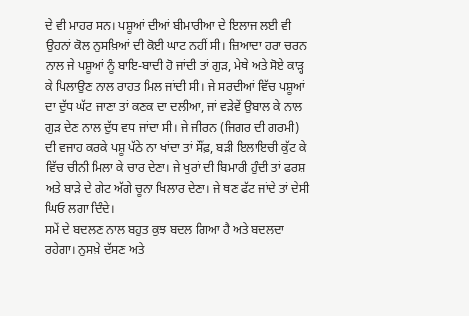ਦੇ ਵੀ ਮਾਹਰ ਸਨ। ਪਸ਼ੂਆਂ ਦੀਆਂ ਬੀਮਾਰੀਆ ਦੇ ਇਲਾਜ ਲਈ ਵੀ ਉਹਨਾਂ ਕੋਲ ਨੁਸਖ਼ਿਆਂ ਦੀ ਕੋਈ ਘਾਟ ਨਹੀਂ ਸੀ। ਜ਼ਿਆਦਾ ਹਰਾ ਚਰਨ ਨਾਲ ਜੇ ਪਸ਼ੂਆਂ ਨੂੰ ਬਾਇ-ਬਾਦੀ ਹੋ ਜਾਂਦੀ ਤਾਂ ਗੁੜ, ਮੇਥੇ ਅਤੇ ਸੋਏ ਕਾੜ੍ਹ ਕੇ ਪਿਲਾਉਣ ਨਾਲ ਰਾਹਤ ਮਿਲ ਜਾਂਦੀ ਸੀ। ਜੇ ਸਰਦੀਆਂ ਵਿੱਚ ਪਸ਼ੂਆਂ ਦਾ ਦੁੱਧ ਘੱਟ ਜਾਣਾ ਤਾਂ ਕਣਕ ਦਾ ਦਲੀਆ, ਜਾਂ ਵੜੇਵੇਂ ਉਬਾਲ ਕੇ ਨਾਲ ਗੁੜ ਦੇਣ ਨਾਲ ਦੁੱਧ ਵਧ ਜਾਂਦਾ ਸੀ। ਜੇ ਜੀਰਨ (ਜਿਗਰ ਦੀ ਗਰਮੀ) ਦੀ ਵਜਾਹ ਕਰਕੇ ਪਸ਼ੂ ਪੱਠੇ ਨਾ ਖਾਂਦਾ ਤਾਂ ਸੌਂਫ਼, ਬੜੀ ਇਲਾਇਚੀ ਕੁੱਟ ਕੇ ਵਿੱਚ ਚੀਨੀ ਮਿਲਾ ਕੇ ਚਾਰ ਦੇਣਾ। ਜੇ ਖੁਰਾਂ ਦੀ ਬਿਮਾਰੀ ਹੁੰਦੀ ਤਾਂ ਫਰਸ਼ ਅਤੇ ਬਾੜੇ ਦੇ ਗੇਟ ਅੱਗੇ ਚੂਨਾ ਖਿਲਾਰ ਦੇਣਾ। ਜੇ ਥਣ ਫੱਟ ਜਾਂਦੇ ਤਾਂ ਦੇਸੀ ਘਿਓ ਲਗਾ ਦਿੰਦੇ।
ਸਮੇਂ ਦੇ ਬਦਲਣ ਨਾਲ ਬਹੁਤ ਕੁਝ ਬਦਲ ਗਿਆ ਹੈ ਅਤੇ ਬਦਲਦਾ ਰਹੇਗਾ। ਨੁਸਖ਼ੇ ਦੱਸਣ ਅਤੇ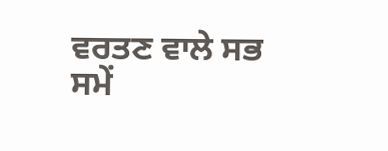ਵਰਤਣ ਵਾਲੇ ਸਭ ਸਮੇਂ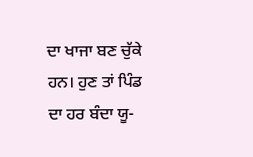ਦਾ ਖਾਜਾ ਬਣ ਚੁੱਕੇ ਹਨ। ਹੁਣ ਤਾਂ ਪਿੰਡ ਦਾ ਹਰ ਬੰਦਾ ਯੂ-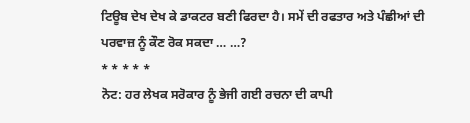ਟਿਊਬ ਦੇਖ ਦੇਖ ਕੇ ਡਾਕਟਰ ਬਣੀ ਫਿਰਦਾ ਹੈ। ਸਮੇਂ ਦੀ ਰਫਤਾਰ ਅਤੇ ਪੰਛੀਆਂ ਦੀ ਪਰਵਾਜ਼ ਨੂੰ ਕੌਣ ਰੋਕ ਸਕਦਾ … …?
* * * * *
ਨੋਟ: ਹਰ ਲੇਖਕ ਸਰੋਕਾਰ ਨੂੰ ਭੇਜੀ ਗਈ ਰਚਨਾ ਦੀ ਕਾਪੀ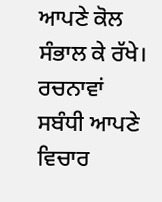ਆਪਣੇ ਕੋਲ ਸੰਭਾਲ ਕੇ ਰੱਖੇ।
ਰਚਨਾਵਾਂ ਸਬੰਧੀ ਆਪਣੇ ਵਿਚਾਰ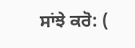ਸਾਂਝੇ ਕਰੋ: (